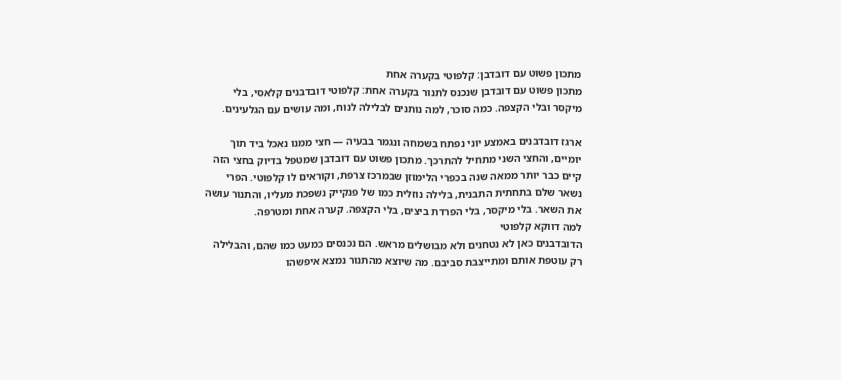מתכון פשוט עם דובדבן: קלפוטי בקערה אחת
מתכון פשוט עם דובדבן שנכנס לתנור בקערה אחת: קלפוטי דובדבנים קלאסי, בלי מיקסר ובלי הקצפה. כמה סוכר, למה נותנים לבלילה לנוח, ומה עושים עם הגלעינים.

ארגז דובדבנים באמצע יוני נפתח בשמחה ונגמר בבעיה — חצי ממנו נאכל ביד תוך יומיים, והחצי השני מתחיל להתרכך. מתכון פשוט עם דובדבן שמטפל בדיוק בחצי הזה קיים כבר יותר ממאה שנה בכפרי הלימוזן שבמרכז צרפת, וקוראים לו קלפוטי. הפרי נשאר שלם בתחתית התבנית, בלילה נוזלית כמו של פנקייק נשפכת מעליו, והתנור עושה את השאר. בלי מיקסר, בלי הפרדת ביצים, בלי הקצפה. קערה אחת ומטרפה.
למה דווקא קלפוטי
הדובדבנים כאן לא נטחנים ולא מבושלים מראש. הם נכנסים כמעט כמו שהם, והבלילה רק עוטפת אותם ומתייצבת סביבם. מה שיוצא מהתנור נמצא איפשהו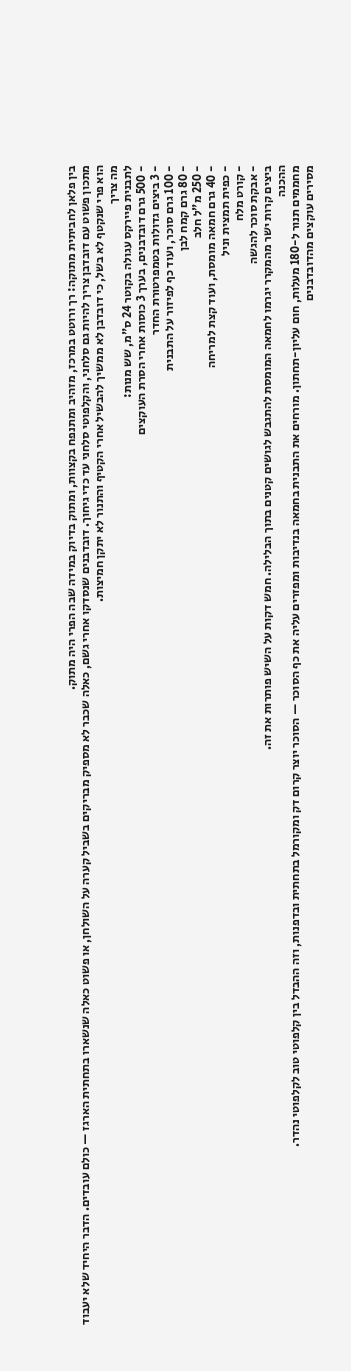בין פלאן לחביתית מתוקה: רך ורוטט במרכז, מזהיב ומתנפח בקצוות, ומתוק בדיוק במידה שבה הפרי היה מתוק.
מתכון פשוט עם דובדבן צריך להיות גם סלחני, והקלפוטי סלחני עד כדי גיחוך. דובדבנים שנסדקו אחרי גשם, כאלה שכבר לא מספיק מבריקים בשביל קערה על השולחן, או פשוט כאלה שנשארו בתחתית הארגז — כולם עובדים. הדבר היחיד שלא יעבוד הוא פרי שנקטף לא בשל, כי דובדבן לא ממשיך להבשיל אחרי הקטיף והתנור לא יתקן חמיצות.
מה צריך
לתבנית פיירקס עגולה בקוטר 24 ס"מ, שש מנות:
- 500 גרם דובדבנים, בערך 3 כוסות אחרי הסרת העוקצים
- 3 ביצים גדולות בטמפרטורת החדר
- 100 גרם סוכר, ועוד כף לפיזור על התבנית
- 80 גרם קמח לבן
- 250 מ"ל חלב
- 40 גרם חמאה מומסת, ועוד קצת למריחה
- כפית תמצית וניל
- קורט מלח
- אבקת סוכר להגשה
ביצים קרות ישר מהמקרר יגרמו לחמאה המומסת להתגבש לגושים קטנים בתוך הבלילה. חמש דקות על השיש פותרות את זה.
ההכנה
מחממים תנור ל-180 מעלות, חום עליון-תחתון. מורחים את התבנית בחמאה בנדיבות ומפזרים עליה את כף הסוכר — הסוכר יוצר קרום דק ומקורמל בתחתית ובדפנות, וזה ההבדל בין קלפוטי טוב לקלפוטי נהדר.
מסירים עוקצים מהדובדבנים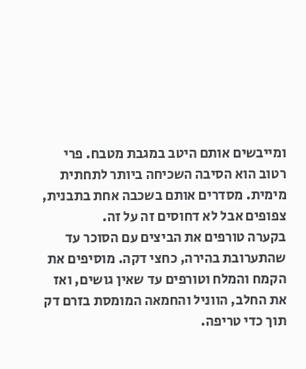ומייבשים אותם היטב במגבת מטבח. פרי רטוב הוא הסיבה השכיחה ביותר לתחתית מימית. מסדרים אותם בשכבה אחת בתבנית, צפופים אבל לא דחוסים זה על זה.
בקערה טורפים את הביצים עם הסוכר עד שהתערובת בהירה, כחצי דקה. מוסיפים את הקמח והמלח וטורפים עד שאין גושים, ואז את החלב, הווניל והחמאה המומסת בזרם דק תוך כדי טריפה.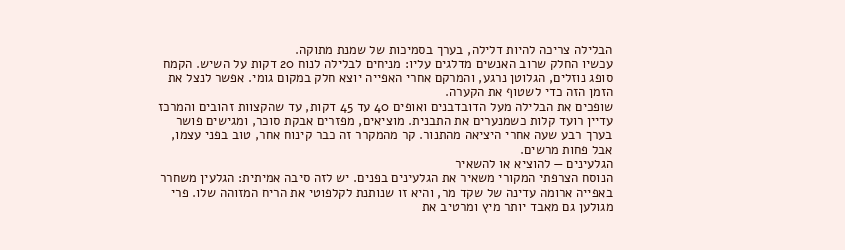הבלילה צריכה להיות דלילה, בערך בסמיכות של שמנת מתוקה.
עכשיו החלק שרוב האנשים מדלגים עליו: מניחים לבלילה לנוח 20 דקות על השיש. הקמח סופג נוזלים, הגלוטן נרגע, והמרקם אחרי האפייה יוצא חלק במקום גומי. אפשר לנצל את הזמן הזה כדי לשטוף את הקערה.
שופכים את הבלילה מעל הדובדבנים ואופים 40 עד 45 דקות, עד שהקצוות זהובים והמרכז עדיין רועד קלות כשמנערים את התבנית. מוציאים, מפזרים אבקת סוכר, ומגישים פושר בערך רבע שעה אחרי היציאה מהתנור. קר מהמקרר זה כבר קינוח אחר, טוב בפני עצמו, אבל פחות מרשים.
הגלעינים — להוציא או להשאיר
הנוסח הצרפתי המקורי משאיר את הגלעינים בפנים. יש לזה סיבה אמיתית: הגלעין משחרר באפייה ארומה עדינה של שקד מר, והיא זו שנותנת לקלפוטי את הריח המזוהה שלו. פרי מגולען גם מאבד יותר מיץ ומרטיב את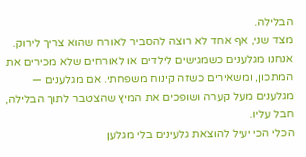הבלילה.
מצד שני, אף אחד לא רוצה להסביר לאורח שהוא צריך לירוק. אנחנו מגלענים כשמגישים לילדים או לאורחים שלא מכירים את המתכון, ומשאירים כשזה קינוח משפחתי. אם מגלענים — מגלענים מעל קערה ושופכים את המיץ שהצטבר לתוך הבלילה, חבל עליו.
הכלי הכי יעיל להוצאת גלעינים בלי מגלען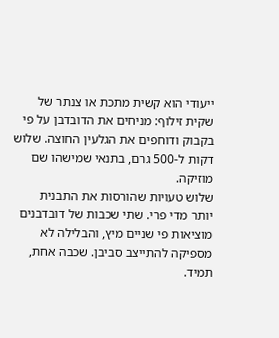ייעודי הוא קשית מתכת או צנתר של שקית זילוף: מניחים את הדובדבן על פי בקבוק ודוחפים את הגלעין החוצה. שלוש דקות ל-500 גרם, בתנאי שמישהו שם מוזיקה.
שלוש טעויות שהורסות את התבנית
יותר מדי פרי. שתי שכבות של דובדבנים מוציאות פי שניים מיץ, והבלילה לא מספיקה להתייצב סביבן. שכבה אחת, תמיד.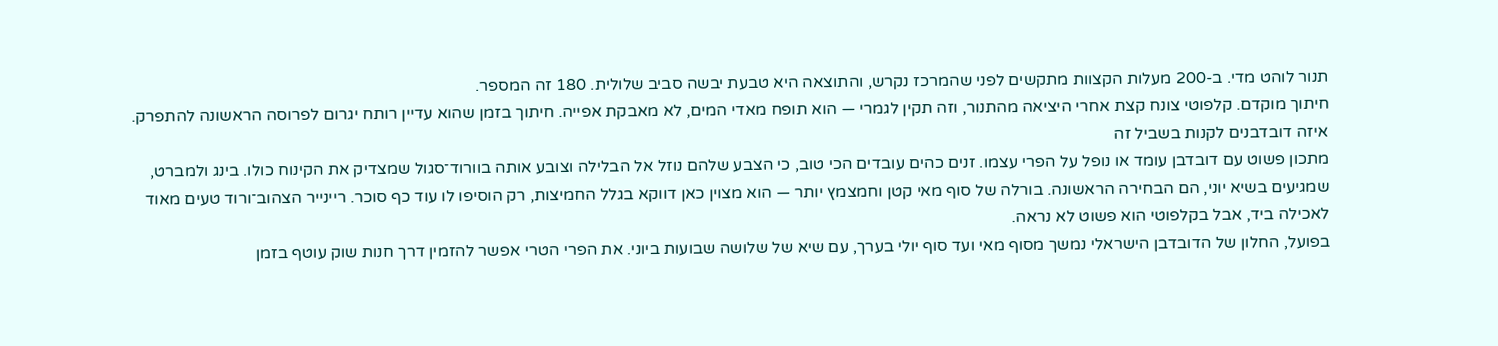תנור לוהט מדי. ב-200 מעלות הקצוות מתקשים לפני שהמרכז נקרש, והתוצאה היא טבעת יבשה סביב שלולית. 180 זה המספר.
חיתוך מוקדם. קלפוטי צונח קצת אחרי היציאה מהתנור, וזה תקין לגמרי — הוא תופח מאדי המים, לא מאבקת אפייה. חיתוך בזמן שהוא עדיין רותח יגרום לפרוסה הראשונה להתפרק.
איזה דובדבנים לקנות בשביל זה
מתכון פשוט עם דובדבן עומד או נופל על הפרי עצמו. זנים כהים עובדים הכי טוב, כי הצבע שלהם נוזל אל הבלילה וצובע אותה בוורוד־סגול שמצדיק את הקינוח כולו. בינג ולמברט, שמגיעים בשיא יוני, הם הבחירה הראשונה. בורלה של סוף מאי קטן וחמצמץ יותר — הוא מצוין כאן דווקא בגלל החמיצות, רק הוסיפו לו עוד כף סוכר. ריינייר הצהוב־ורוד טעים מאוד לאכילה ביד, אבל בקלפוטי הוא פשוט לא נראה.
בפועל, החלון של הדובדבן הישראלי נמשך מסוף מאי ועד סוף יולי בערך, עם שיא של שלושה שבועות ביוני. את הפרי הטרי אפשר להזמין דרך חנות שוק עוטף בזמן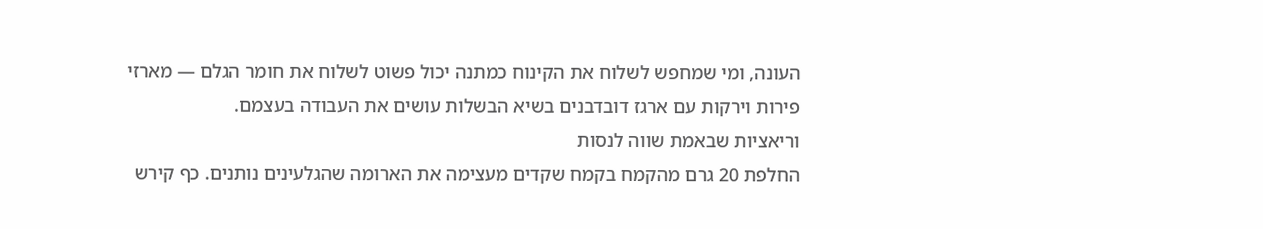העונה, ומי שמחפש לשלוח את הקינוח כמתנה יכול פשוט לשלוח את חומר הגלם — מארזי פירות וירקות עם ארגז דובדבנים בשיא הבשלות עושים את העבודה בעצמם.
וריאציות שבאמת שווה לנסות
החלפת 20 גרם מהקמח בקמח שקדים מעצימה את הארומה שהגלעינים נותנים. כף קירש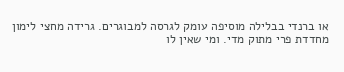או ברנדי בבלילה מוסיפה עומק לגרסה למבוגרים. גרידה מחצי לימון מחדדת פרי מתוק מדי. ומי שאין לו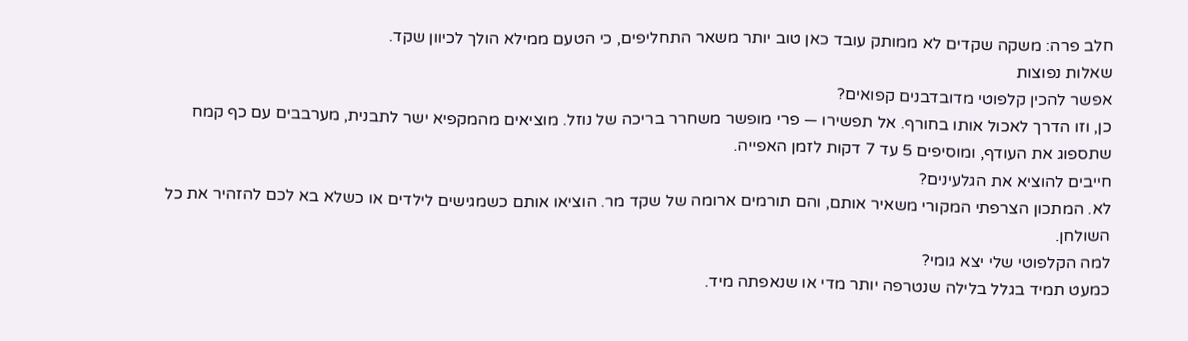חלב פרה: משקה שקדים לא ממותק עובד כאן טוב יותר משאר התחליפים, כי הטעם ממילא הולך לכיוון שקד.
שאלות נפוצות
אפשר להכין קלפוטי מדובדבנים קפואים?
כן, וזו הדרך לאכול אותו בחורף. אל תפשירו — פרי מופשר משחרר בריכה של נוזל. מוציאים מהמקפיא ישר לתבנית, מערבבים עם כף קמח שתספוג את העודף, ומוסיפים 5 עד 7 דקות לזמן האפייה.
חייבים להוציא את הגלעינים?
לא. המתכון הצרפתי המקורי משאיר אותם, והם תורמים ארומה של שקד מר. הוציאו אותם כשמגישים לילדים או כשלא בא לכם להזהיר את כל השולחן.
למה הקלפוטי שלי יצא גומי?
כמעט תמיד בגלל בלילה שנטרפה יותר מדי או שנאפתה מיד.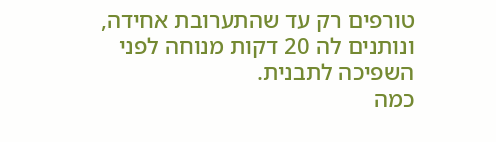טורפים רק עד שהתערובת אחידה, ונותנים לה 20 דקות מנוחה לפני השפיכה לתבנית.
כמה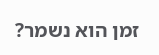זמן הוא נשמר?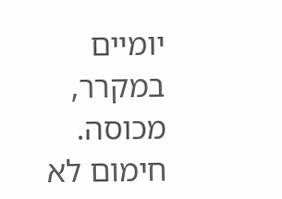יומיים במקרר, מכוסה. חימום לא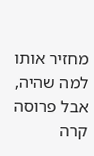מחזיר אותו למה שהיה, אבל פרוסה קרה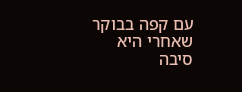עם קפה בבוקר שאחרי היא סיבה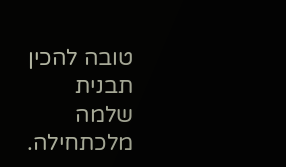טובה להכין תבנית שלמה מלכתחילה.